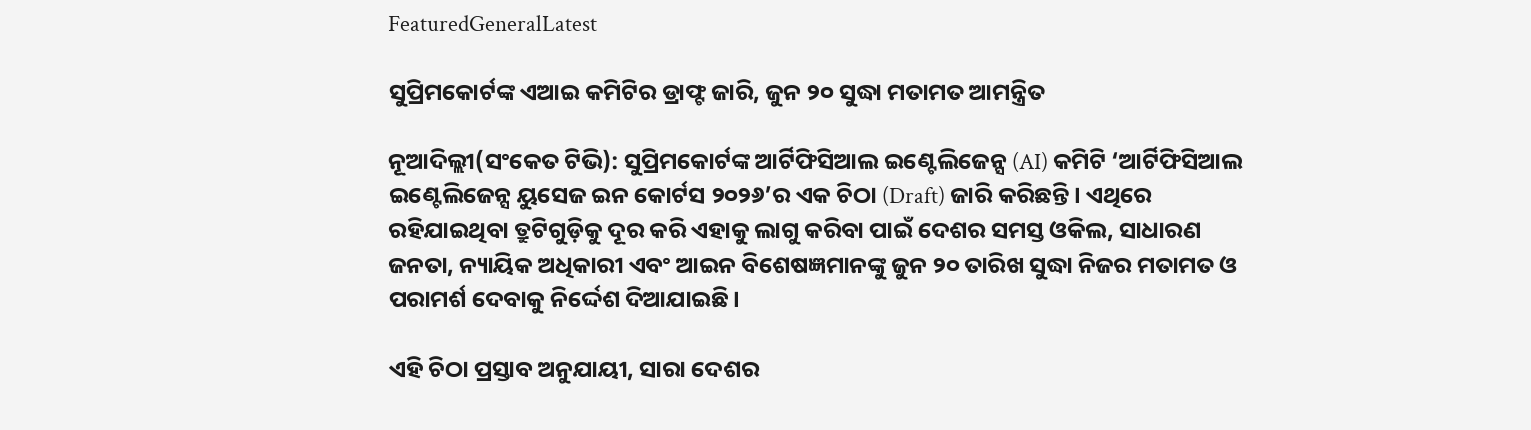FeaturedGeneralLatest

ସୁପ୍ରିମକୋର୍ଟଙ୍କ ଏଆଇ କମିଟିର ଡ୍ରାଫ୍ଟ ଜାରି, ଜୁନ ୨୦ ସୁଦ୍ଧା ମତାମତ ଆମନ୍ତ୍ରିତ

ନୂଆଦିଲ୍ଲୀ(ସଂକେତ ଟିଭି): ସୁପ୍ରିମକୋର୍ଟଙ୍କ ଆର୍ଟିଫିସିଆଲ ଇଣ୍ଟେଲିଜେନ୍ସ (AI) କମିଟି ‘ଆର୍ଟିଫିସିଆଲ ଇଣ୍ଟେଲିଜେନ୍ସ ୟୁସେଜ ଇନ କୋର୍ଟସ ୨୦୨୬’ର ଏକ ଚିଠା (Draft) ଜାରି କରିଛନ୍ତି। ଏଥିରେ ରହିଯାଇଥିବା ତ୍ରୁଟିଗୁଡ଼ିକୁ ଦୂର କରି ଏହାକୁ ଲାଗୁ କରିବା ପାଇଁ ଦେଶର ସମସ୍ତ ଓକିଲ, ସାଧାରଣ ଜନତା, ନ୍ୟାୟିକ ଅଧିକାରୀ ଏବଂ ଆଇନ ବିଶେଷଜ୍ଞମାନଙ୍କୁ ଜୁନ ୨୦ ତାରିଖ ସୁଦ୍ଧା ନିଜର ମତାମତ ଓ ପରାମର୍ଶ ଦେବାକୁ ନିର୍ଦ୍ଦେଶ ଦିଆଯାଇଛି।

ଏହି ଚିଠା ପ୍ରସ୍ତାବ ଅନୁଯାୟୀ, ସାରା ଦେଶର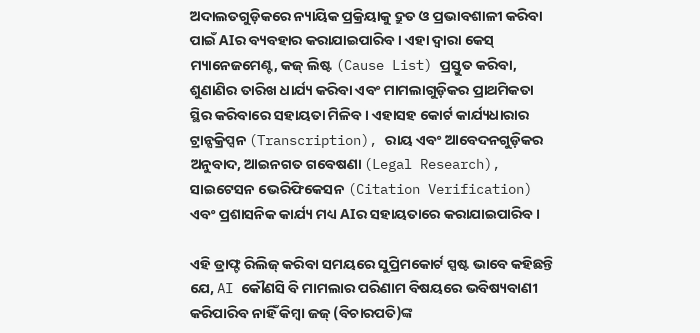ଅଦାଲତଗୁଡ଼ିକରେ ନ୍ୟାୟିକ ପ୍ରକ୍ରିୟାକୁ ଦ୍ରୁତ ଓ ପ୍ରଭାବଶାଳୀ କରିବା ପାଇଁ AIର ବ୍ୟବହାର କରାଯାଇପାରିବ। ଏହା ଦ୍ୱାରା କେସ୍ ମ୍ୟାନେଜମେଣ୍ଟ, କଜ୍ ଲିଷ୍ଟ (Cause List) ପ୍ରସ୍ତୁତ କରିବା, ଶୁଣାଣିର ତାରିଖ ଧାର୍ଯ୍ୟ କରିବା ଏବଂ ମାମଲାଗୁଡ଼ିକର ପ୍ରାଥମିକତା ସ୍ଥିର କରିବାରେ ସହାୟତା ମିଳିବ। ଏହାସହ କୋର୍ଟ କାର୍ଯ୍ୟଧାରାର ଟ୍ରାନ୍ସକ୍ରିପ୍ସନ (Transcription), ରାୟ ଏବଂ ଆବେଦନଗୁଡ଼ିକର ଅନୁବାଦ, ଆଇନଗତ ଗବେଷଣା (Legal Research), ସାଇଟେସନ ଭେରିଫିକେସନ (Citation Verification) ଏବଂ ପ୍ରଶାସନିକ କାର୍ଯ୍ୟ ମଧ୍ୟ AIର ସହାୟତାରେ କରାଯାଇପାରିବ।

ଏହି ଡ୍ରାଫ୍ଟ ରିଲିଜ୍ କରିବା ସମୟରେ ସୁପ୍ରିମକୋର୍ଟ ସ୍ପଷ୍ଟ ଭାବେ କହିଛନ୍ତି ଯେ, AI କୌଣସି ବି ମାମଲାର ପରିଣାମ ବିଷୟରେ ଭବିଷ୍ୟବାଣୀ କରିପାରିବ ନାହିଁ କିମ୍ବା ଜଜ୍ (ବିଚାରପତି)ଙ୍କ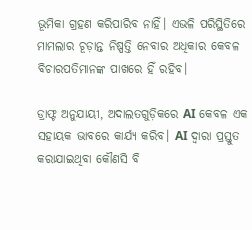ଭୂମିକା ଗ୍ରହଣ କରିପାରିବ ନାହିଁ। ଏଭଳି ପରିସ୍ଥିତିରେ ମାମଲାର ଚୂଡ଼ାନ୍ତ ନିଷ୍ପତ୍ତି ନେବାର ଅଧିକାର କେବଳ ବିଚାରପତିମାନଙ୍କ ପାଖରେ ହିଁ ରହିବ।

ଡ୍ରାଫ୍ଟ ଅନୁଯାୟୀ, ଅଦାଲତଗୁଡ଼ିକରେ AI କେବଳ ଏକ ସହାୟକ ଭାବରେ କାର୍ଯ୍ୟ କରିବ। AI ଦ୍ୱାରା ପ୍ରସ୍ତୁତ କରାଯାଇଥିବା କୌଣସି ବି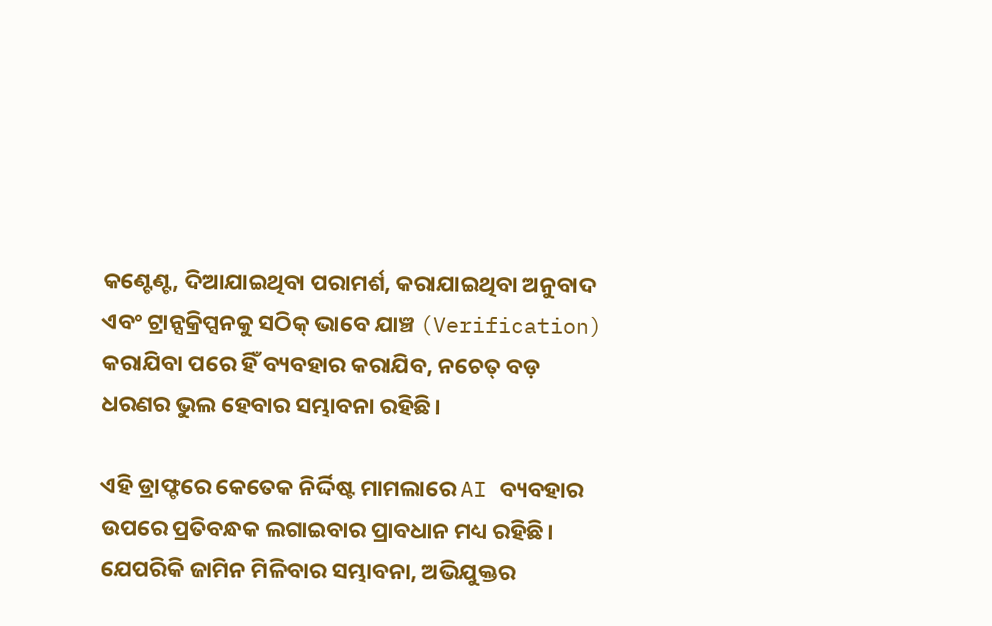କଣ୍ଟେଣ୍ଟ, ଦିଆଯାଇଥିବା ପରାମର୍ଶ, କରାଯାଇଥିବା ଅନୁବାଦ ଏବଂ ଟ୍ରାନ୍ସକ୍ରିପ୍ସନକୁ ସଠିକ୍ ଭାବେ ଯାଞ୍ଚ (Verification) କରାଯିବା ପରେ ହିଁ ବ୍ୟବହାର କରାଯିବ, ନଚେତ୍ ବଡ଼ ଧରଣର ଭୁଲ ହେବାର ସମ୍ଭାବନା ରହିଛି।

ଏହି ଡ୍ରାଫ୍ଟରେ କେତେକ ନିର୍ଦ୍ଦିଷ୍ଟ ମାମଲାରେ AI ବ୍ୟବହାର ଉପରେ ପ୍ରତିବନ୍ଧକ ଲଗାଇବାର ପ୍ରାବଧାନ ମଧ୍ୟ ରହିଛି। ଯେପରିକି ଜାମିନ ମିଳିବାର ସମ୍ଭାବନା, ଅଭିଯୁକ୍ତର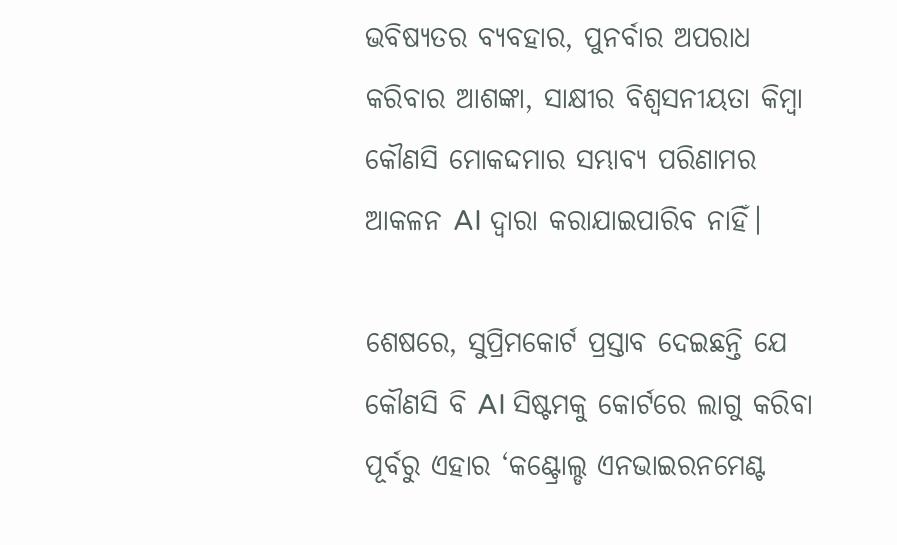ଭବିଷ୍ୟତର ବ୍ୟବହାର, ପୁନର୍ବାର ଅପରାଧ କରିବାର ଆଶଙ୍କା, ସାକ୍ଷୀର ବିଶ୍ୱସନୀୟତା କିମ୍ବା କୌଣସି ମୋକଦ୍ଦମାର ସମ୍ଭାବ୍ୟ ପରିଣାମର ଆକଳନ AI ଦ୍ୱାରା କରାଯାଇପାରିବ ନାହିଁ।

ଶେଷରେ, ସୁପ୍ରିମକୋର୍ଟ ପ୍ରସ୍ତାବ ଦେଇଛନ୍ତି ଯେ କୌଣସି ବି AI ସିଷ୍ଟମକୁ କୋର୍ଟରେ ଲାଗୁ କରିବା ପୂର୍ବରୁ ଏହାର ‘କଣ୍ଟ୍ରୋଲ୍ଡ ଏନଭାଇରନମେଣ୍ଟ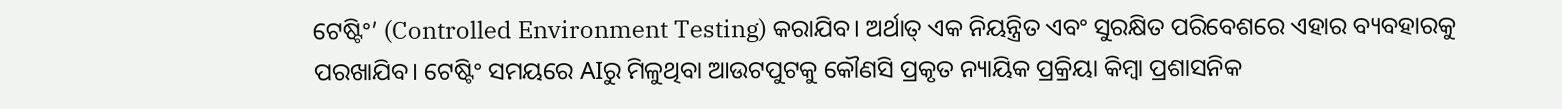ଟେଷ୍ଟିଂ’ (Controlled Environment Testing) କରାଯିବ। ଅର୍ଥାତ୍ ଏକ ନିୟନ୍ତ୍ରିତ ଏବଂ ସୁରକ୍ଷିତ ପରିବେଶରେ ଏହାର ବ୍ୟବହାରକୁ ପରଖାଯିବ। ଟେଷ୍ଟିଂ ସମୟରେ AIରୁ ମିଳୁଥିବା ଆଉଟପୁଟକୁ କୌଣସି ପ୍ରକୃତ ନ୍ୟାୟିକ ପ୍ରକ୍ରିୟା କିମ୍ବା ପ୍ରଶାସନିକ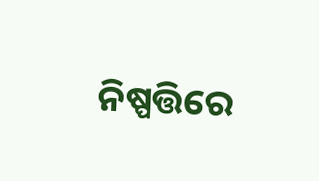ନିଷ୍ପତ୍ତିରେ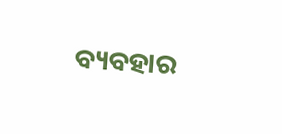ବ୍ୟବହାର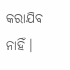କରାଯିବ ନାହିଁ।